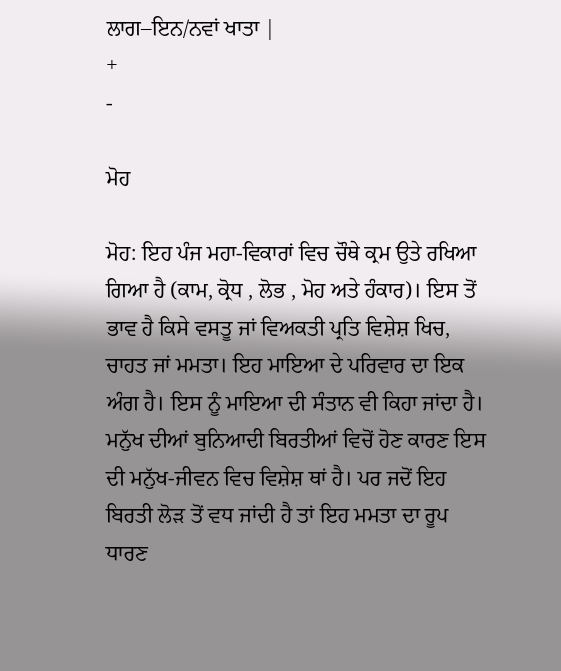ਲਾਗ–ਇਨ/ਨਵਾਂ ਖਾਤਾ |
+
-

ਮੋਹ

ਮੋਹ: ਇਹ ਪੰਜ ਮਹਾ-ਵਿਕਾਰਾਂ ਵਿਚ ਚੌਥੇ ਕ੍ਰਮ ਉਤੇ ਰਖਿਆ ਗਿਆ ਹੈ (ਕਾਮ, ਕ੍ਰੋਧ , ਲੋਭ , ਮੋਹ ਅਤੇ ਹੰਕਾਰ)। ਇਸ ਤੋਂ ਭਾਵ ਹੈ ਕਿਸੇ ਵਸਤੂ ਜਾਂ ਵਿਅਕਤੀ ਪ੍ਰਤਿ ਵਿਸ਼ੇਸ਼ ਖਿਚ, ਚਾਹਤ ਜਾਂ ਮਮਤਾ। ਇਹ ਮਾਇਆ ਦੇ ਪਰਿਵਾਰ ਦਾ ਇਕ ਅੰਗ ਹੈ। ਇਸ ਨੂੰ ਮਾਇਆ ਦੀ ਸੰਤਾਨ ਵੀ ਕਿਹਾ ਜਾਂਦਾ ਹੈ। ਮਨੁੱਖ ਦੀਆਂ ਬੁਨਿਆਦੀ ਬਿਰਤੀਆਂ ਵਿਚੋਂ ਹੋਣ ਕਾਰਣ ਇਸ ਦੀ ਮਨੁੱਖ-ਜੀਵਨ ਵਿਚ ਵਿਸ਼ੇਸ਼ ਥਾਂ ਹੈ। ਪਰ ਜਦੋਂ ਇਹ ਬਿਰਤੀ ਲੋੜ ਤੋਂ ਵਧ ਜਾਂਦੀ ਹੈ ਤਾਂ ਇਹ ਮਮਤਾ ਦਾ ਰੂਪ ਧਾਰਣ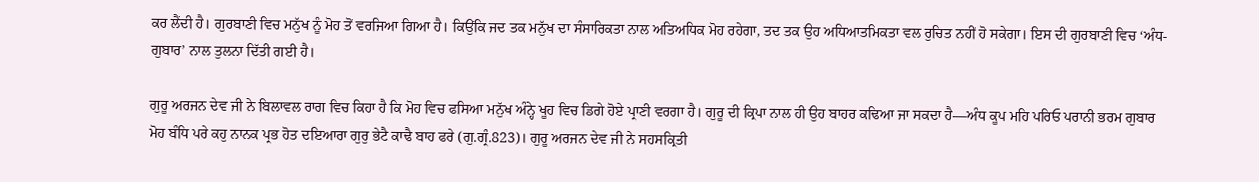ਕਰ ਲੈਂਦੀ ਹੈ। ਗੁਰਬਾਣੀ ਵਿਚ ਮਨੁੱਖ ਨੂੰ ਮੋਹ ਤੋਂ ਵਰਜਿਆ ਗਿਆ ਹੈ। ਕਿਉਂਕਿ ਜਦ ਤਕ ਮਨੁੱਖ ਦਾ ਸੰਸਾਰਿਕਤਾ ਨਾਲ ਅਤਿਅਧਿਕ ਮੋਹ ਰਹੇਗਾ, ਤਦ ਤਕ ਉਹ ਅਧਿਆਤਮਿਕਤਾ ਵਲ ਰੁਚਿਤ ਨਹੀਂ ਹੋ ਸਕੇਗਾ। ਇਸ ਦੀ ਗੁਰਬਾਣੀ ਵਿਚ ‘ਅੰਧ-ਗੁਬਾਰ’ ਨਾਲ ਤੁਲਨਾ ਦਿੱਤੀ ਗਈ ਹੈ।

ਗੁਰੂ ਅਰਜਨ ਦੇਵ ਜੀ ਨੇ ਬਿਲਾਵਲ ਰਾਗ ਵਿਚ ਕਿਹਾ ਹੈ ਕਿ ਮੋਹ ਵਿਚ ਫਸਿਆ ਮਨੁੱਖ ਅੰਨ੍ਹੇ ਖੂਹ ਵਿਚ ਡਿਗੇ ਹੋਏ ਪ੍ਰਾਣੀ ਵਰਗਾ ਹੈ। ਗੁਰੂ ਦੀ ਕ੍ਰਿਪਾ ਨਾਲ ਹੀ ਉਹ ਬਾਹਰ ਕਢਿਆ ਜਾ ਸਕਦਾ ਹੈ—ਅੰਧ ਕੂਪ ਮਹਿ ਪਰਿਓ ਪਰਾਨੀ ਭਰਮ ਗੁਬਾਰ ਮੋਹ ਬੰਧਿ ਪਰੇ ਕਹੁ ਨਾਨਕ ਪ੍ਰਭ ਹੋਤ ਦਇਆਰਾ ਗੁਰੁ ਭੇਟੈ ਕਾਢੈ ਬਾਹ ਫਰੇ (ਗੁ.ਗ੍ਰੰ.823)। ਗੁਰੂ ਅਰਜਨ ਦੇਵ ਜੀ ਨੇ ਸਹਸਕ੍ਰਿਤੀ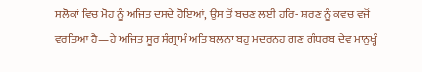ਸਲੋਕਾਂ ਵਿਚ ਮੋਹ ਨੂੰ ਅਜਿਤ ਦਸਦੇ ਹੋਇਆਂ, ਉਸ ਤੋਂ ਬਚਣ ਲਈ ਹਰਿ- ਸ਼ਰਣ ਨੂੰ ਕਵਚ ਵਜੋਂ ਵਰਤਿਆ ਹੈ—ਹੇ ਅਜਿਤ ਸੂਰ ਸੰਗ੍ਰਾਮੰ ਅਤਿ ਬਲਨਾ ਬਹੁ ਮਦਰਨਹ ਗਣ ਗੰਧਰਬ ਦੇਵ ਮਾਨੁਖ੍ਹੰ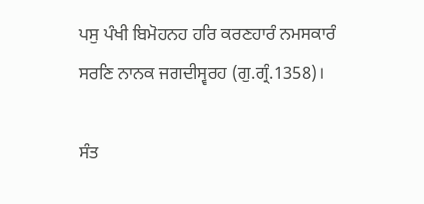ਪਸੁ ਪੰਖੀ ਬਿਮੋਹਨਹ ਹਰਿ ਕਰਣਹਾਰੰ ਨਮਸਕਾਰੰ ਸਰਣਿ ਨਾਨਕ ਜਗਦੀਸ੍ਵਰਹ (ਗੁ.ਗ੍ਰੰ.1358)।

ਸੰਤ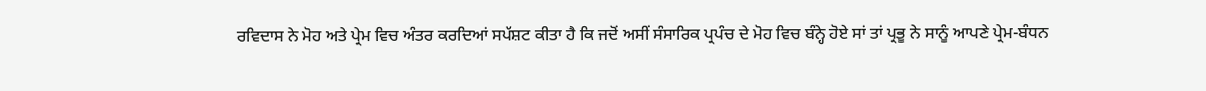ਰਵਿਦਾਸ ਨੇ ਮੋਹ ਅਤੇ ਪ੍ਰੇਮ ਵਿਚ ਅੰਤਰ ਕਰਦਿਆਂ ਸਪੱਸ਼ਟ ਕੀਤਾ ਹੈ ਕਿ ਜਦੋਂ ਅਸੀਂ ਸੰਸਾਰਿਕ ਪ੍ਰਪੰਚ ਦੇ ਮੋਹ ਵਿਚ ਬੰਨ੍ਹੇ ਹੋਏ ਸਾਂ ਤਾਂ ਪ੍ਰਭੂ ਨੇ ਸਾਨੂੰ ਆਪਣੇ ਪ੍ਰੇਮ-ਬੰਧਨ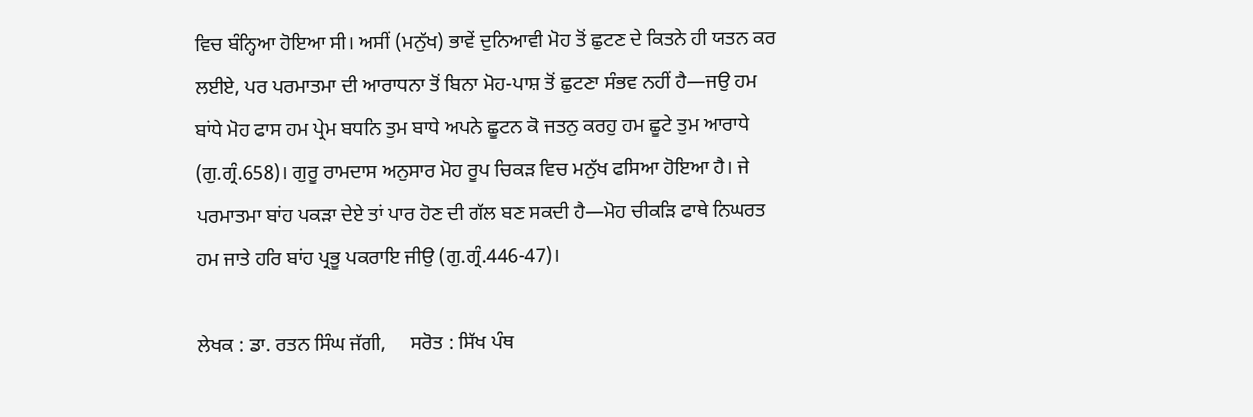ਵਿਚ ਬੰਨ੍ਹਿਆ ਹੋਇਆ ਸੀ। ਅਸੀਂ (ਮਨੁੱਖ) ਭਾਵੇਂ ਦੁਨਿਆਵੀ ਮੋਹ ਤੋਂ ਛੁਟਣ ਦੇ ਕਿਤਨੇ ਹੀ ਯਤਨ ਕਰ ਲਈਏ, ਪਰ ਪਰਮਾਤਮਾ ਦੀ ਆਰਾਧਨਾ ਤੋਂ ਬਿਨਾ ਮੋਹ-ਪਾਸ਼ ਤੋਂ ਛੁਟਣਾ ਸੰਭਵ ਨਹੀਂ ਹੈ—ਜਉ ਹਮ ਬਾਂਧੇ ਮੋਹ ਫਾਸ ਹਮ ਪ੍ਰੇਮ ਬਧਨਿ ਤੁਮ ਬਾਧੇ ਅਪਨੇ ਛੂਟਨ ਕੋ ਜਤਨੁ ਕਰਹੁ ਹਮ ਛੂਟੇ ਤੁਮ ਆਰਾਧੇ (ਗੁ.ਗ੍ਰੰ.658)। ਗੁਰੂ ਰਾਮਦਾਸ ਅਨੁਸਾਰ ਮੋਹ ਰੂਪ ਚਿਕੜ ਵਿਚ ਮਨੁੱਖ ਫਸਿਆ ਹੋਇਆ ਹੈ। ਜੇ ਪਰਮਾਤਮਾ ਬਾਂਹ ਪਕੜਾ ਦੇਏ ਤਾਂ ਪਾਰ ਹੋਣ ਦੀ ਗੱਲ ਬਣ ਸਕਦੀ ਹੈ—ਮੋਹ ਚੀਕੜਿ ਫਾਥੇ ਨਿਘਰਤ ਹਮ ਜਾਤੇ ਹਰਿ ਬਾਂਹ ਪ੍ਰਭੂ ਪਕਰਾਇ ਜੀਉ (ਗੁ.ਗ੍ਰੰ.446-47)।

ਲੇਖਕ : ਡਾ. ਰਤਨ ਸਿੰਘ ਜੱਗੀ,     ਸਰੋਤ : ਸਿੱਖ ਪੰਥ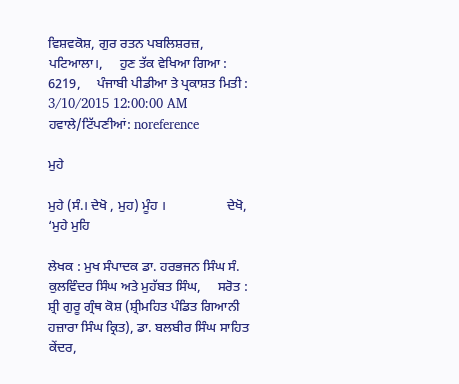ਵਿਸ਼ਵਕੋਸ਼, ਗੁਰ ਰਤਨ ਪਬਲਿਸ਼ਰਜ਼, ਪਟਿਆਲਾ।,     ਹੁਣ ਤੱਕ ਵੇਖਿਆ ਗਿਆ : 6219,     ਪੰਜਾਬੀ ਪੀਡੀਆ ਤੇ ਪ੍ਰਕਾਸ਼ਤ ਮਿਤੀ : 3/10/2015 12:00:00 AM
ਹਵਾਲੇ/ਟਿੱਪਣੀਆਂ: noreference

ਮੁਹੇ

ਮੁਹੇ (ਸੰ.। ਦੇਖੋ , ਮੁਹ) ਮੂੰਹ ।                  ਦੇਖੋ, ‘ਮੁਹੇ ਮੁਹਿ

ਲੇਖਕ : ਮੁਖ ਸੰਪਾਦਕ ਡਾ. ਹਰਭਜਨ ਸਿੰਘ ਸੰ. ਕੁਲਵਿੰਦਰ ਸਿੰਘ ਅਤੇ ਮੁਹੱਬਤ ਸਿੰਘ,     ਸਰੋਤ : ਸ਼੍ਰੀ ਗੁਰੂ ਗ੍ਰੰਥ ਕੋਸ਼ (ਸ਼੍ਰੀਮਹਿਤ ਪੰਡਿਤ ਗਿਆਨੀ ਹਜ਼ਾਰਾ ਸਿੰਘ ਕ੍ਰਿਤ), ਡਾ. ਬਲਬੀਰ ਸਿੰਘ ਸਾਹਿਤ ਕੇਂਦਰ,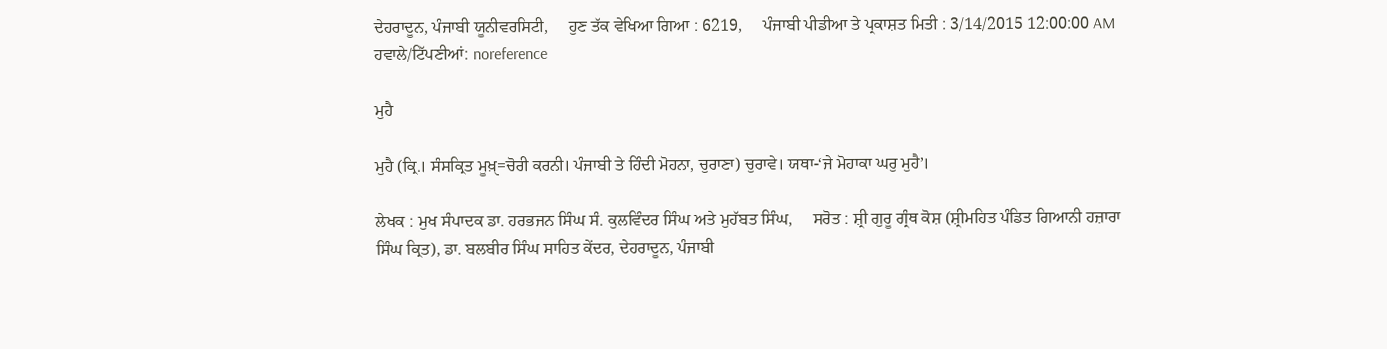ਦੇਹਰਾਦੂਨ, ਪੰਜਾਬੀ ਯੂਨੀਵਰਸਿਟੀ,     ਹੁਣ ਤੱਕ ਵੇਖਿਆ ਗਿਆ : 6219,     ਪੰਜਾਬੀ ਪੀਡੀਆ ਤੇ ਪ੍ਰਕਾਸ਼ਤ ਮਿਤੀ : 3/14/2015 12:00:00 AM
ਹਵਾਲੇ/ਟਿੱਪਣੀਆਂ: noreference

ਮੁਹੈ

ਮੁਹੈ (ਕ੍ਰਿ.। ਸੰਸਕ੍ਰਿਤ ਮੂਖ਼ੑ=ਚੋਰੀ ਕਰਨੀ। ਪੰਜਾਬੀ ਤੇ ਹਿੰਦੀ ਮੋਹਨਾ, ਚੁਰਾਣਾ) ਚੁਰਾਵੇ। ਯਥਾ-‘ਜੇ ਮੋਹਾਕਾ ਘਰੁ ਮੁਹੈ’।

ਲੇਖਕ : ਮੁਖ ਸੰਪਾਦਕ ਡਾ. ਹਰਭਜਨ ਸਿੰਘ ਸੰ. ਕੁਲਵਿੰਦਰ ਸਿੰਘ ਅਤੇ ਮੁਹੱਬਤ ਸਿੰਘ,     ਸਰੋਤ : ਸ਼੍ਰੀ ਗੁਰੂ ਗ੍ਰੰਥ ਕੋਸ਼ (ਸ਼੍ਰੀਮਹਿਤ ਪੰਡਿਤ ਗਿਆਨੀ ਹਜ਼ਾਰਾ ਸਿੰਘ ਕ੍ਰਿਤ), ਡਾ. ਬਲਬੀਰ ਸਿੰਘ ਸਾਹਿਤ ਕੇਂਦਰ, ਦੇਹਰਾਦੂਨ, ਪੰਜਾਬੀ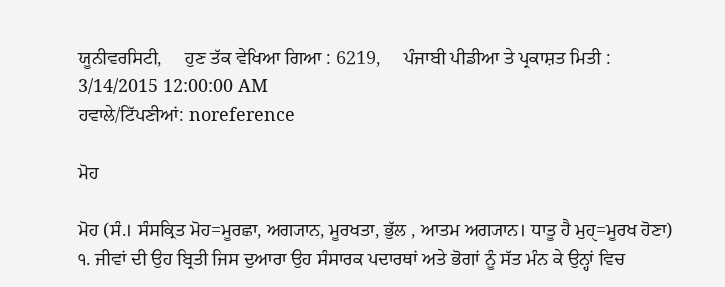ਯੂਨੀਵਰਸਿਟੀ,     ਹੁਣ ਤੱਕ ਵੇਖਿਆ ਗਿਆ : 6219,     ਪੰਜਾਬੀ ਪੀਡੀਆ ਤੇ ਪ੍ਰਕਾਸ਼ਤ ਮਿਤੀ : 3/14/2015 12:00:00 AM
ਹਵਾਲੇ/ਟਿੱਪਣੀਆਂ: noreference

ਮੋਹ

ਮੋਹ (ਸੰ.। ਸੰਸਕ੍ਰਿਤ ਮੋਹ=ਮੂਰਛਾ, ਅਗ੍ਯਾਨ, ਮੂਰਖਤਾ, ਭੁੱਲ , ਆਤਮ ਅਗ੍ਯਾਨ। ਧਾਤੂ ਹੈ ਮੁਹੑ=ਮੂਰਖ ਹੋਣਾ) ੧. ਜੀਵਾਂ ਦੀ ਉਹ ਬ੍ਰਿਤੀ ਜਿਸ ਦੁਆਰਾ ਉਹ ਸੰਸਾਰਕ ਪਦਾਰਥਾਂ ਅਤੇ ਭੋਗਾਂ ਨੂੰ ਸੱਤ ਮੰਨ ਕੇ ਉਨ੍ਹਾਂ ਵਿਚ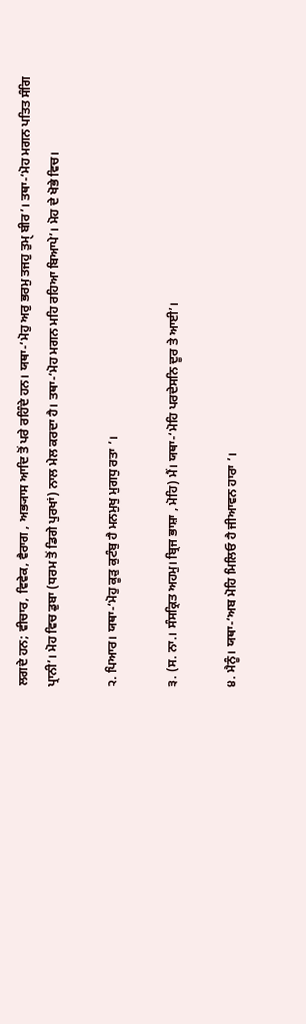ਲਗਦੇ ਹਨ; ਵੀਚਾਰ, ਵਿਵੇਕ, ਵੈਰਾਗ , ਅਭ੍ਯਾਸ ਆਦਿ ਤੋਂ ਪਰੇ ਰਹਿੰਦੇ ਹਨ। ਯਥਾ-‘ਮੋਹੁ ਅਰੁ ਭਰਮੁ ਤਜਹੁ ਤੁਮੑ ਬੀਰ’। ਤਥਾ-‘ਮੋਹ ਮਗਨ ਪਤਿਤ ਸੰਗਿ ਪ੍ਰਾਨੀ’। ਮੋਹ ਵਿਚ ਡੁਬਾ (ਧਰਮ ਤੋਂ ਡਿਗੇ ਪੁਰਖਾਂ) ਨਾਲ ਮੇਲ ਕਰਦਾ ਹੈ। ਤਥਾ-‘ਮੋਹ ਮਗਨ ਮਹਿ ਰਹਿਆ ਬਿਆਪੇ’। ਮੋਹ ਦੇ ਖੋਭੇ ਵਿਚ।

੨. ਪਿਆਰ। ਯਥਾ-‘ਮੋਹੁ ਕੂੜੁ ਕੁਟੰਬੁ ਹੈ ਮਨਮੁਖੁ ਮੁਗਧੁ ਰਤਾ ’।

੩. (ਸ. ਨਾ.। ਸੰਸਕ੍ਰਿਤ ਅਹਮੁ। ਬ੍ਰਿਜ ਭਾਸ਼ਾ , ਮੋਹਿ) ਮੈਂ। ਯਥਾ-‘ਮੋਹਿ ਪਰਦੇਸਨਿ ਦੂਰ ਤੇ ਆਈ’।

੪. ਮੈਨੂੰ। ਯਥਾ-‘ਅਬ ਮੋਹਿ ਮਿਲਿਓ ਹੈ ਜੀਆਵਨ ਹਾਰਾ ’।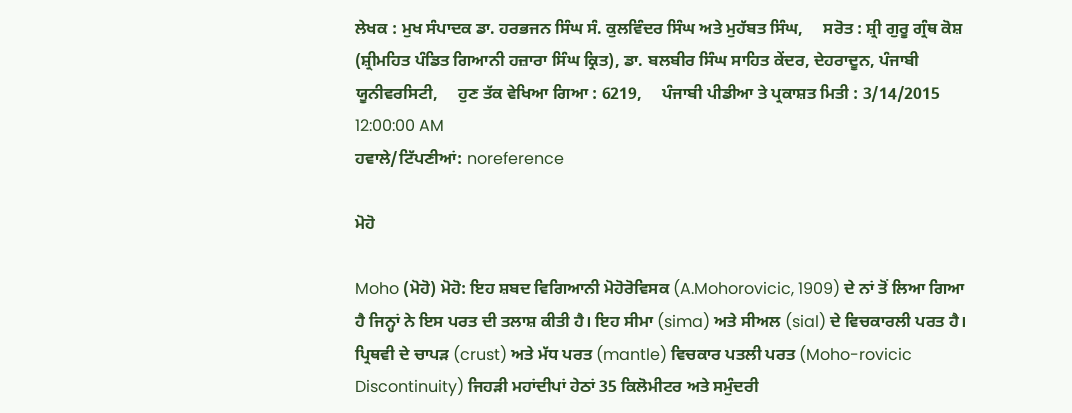ਲੇਖਕ : ਮੁਖ ਸੰਪਾਦਕ ਡਾ. ਹਰਭਜਨ ਸਿੰਘ ਸੰ. ਕੁਲਵਿੰਦਰ ਸਿੰਘ ਅਤੇ ਮੁਹੱਬਤ ਸਿੰਘ,     ਸਰੋਤ : ਸ਼੍ਰੀ ਗੁਰੂ ਗ੍ਰੰਥ ਕੋਸ਼ (ਸ਼੍ਰੀਮਹਿਤ ਪੰਡਿਤ ਗਿਆਨੀ ਹਜ਼ਾਰਾ ਸਿੰਘ ਕ੍ਰਿਤ), ਡਾ. ਬਲਬੀਰ ਸਿੰਘ ਸਾਹਿਤ ਕੇਂਦਰ, ਦੇਹਰਾਦੂਨ, ਪੰਜਾਬੀ ਯੂਨੀਵਰਸਿਟੀ,     ਹੁਣ ਤੱਕ ਵੇਖਿਆ ਗਿਆ : 6219,     ਪੰਜਾਬੀ ਪੀਡੀਆ ਤੇ ਪ੍ਰਕਾਸ਼ਤ ਮਿਤੀ : 3/14/2015 12:00:00 AM
ਹਵਾਲੇ/ਟਿੱਪਣੀਆਂ: noreference

ਮੋਹੋ

Moho (ਮੋਹੋ) ਮੋਹੋ: ਇਹ ਸ਼ਬਦ ਵਿਗਿਆਨੀ ਮੋਹੋਰੋਵਿਸਕ (A.Mohorovicic, 1909) ਦੇ ਨਾਂ ਤੋਂ ਲਿਆ ਗਿਆ ਹੈ ਜਿਨ੍ਹਾਂ ਨੇ ਇਸ ਪਰਤ ਦੀ ਤਲਾਸ਼ ਕੀਤੀ ਹੈ। ਇਹ ਸੀਮਾ (sima) ਅਤੇ ਸੀਅਲ (sial) ਦੇ ਵਿਚਕਾਰਲੀ ਪਰਤ ਹੈ। ਪ੍ਰਿਥਵੀ ਦੇ ਚਾਪੜ (crust) ਅਤੇ ਮੱਧ ਪਰਤ (mantle) ਵਿਚਕਾਰ ਪਤਲੀ ਪਰਤ (Moho-rovicic Discontinuity) ਜਿਹੜੀ ਮਹਾਂਦੀਪਾਂ ਹੇਠਾਂ 35 ਕਿਲੋਮੀਟਰ ਅਤੇ ਸਮੁੰਦਰੀ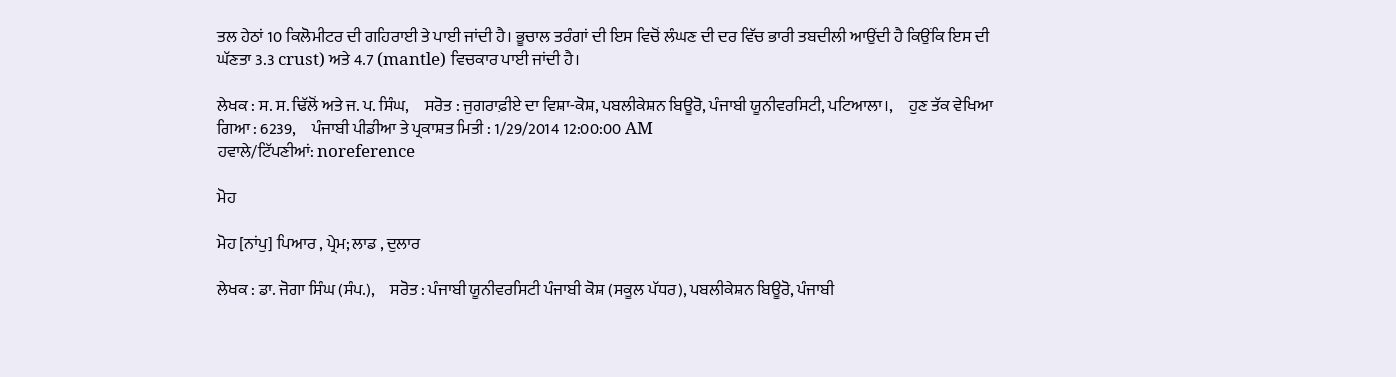ਤਲ ਹੇਠਾਂ 10 ਕਿਲੋਮੀਟਰ ਦੀ ਗਹਿਰਾਈ ਤੇ ਪਾਈ ਜਾਂਦੀ ਹੈ। ਭੂਚਾਲ ਤਰੰਗਾਂ ਦੀ ਇਸ ਵਿਚੋਂ ਲੰਘਣ ਦੀ ਦਰ ਵਿੱਚ ਭਾਰੀ ਤਬਦੀਲੀ ਆਉਂਦੀ ਹੈ ਕਿਉਂਕਿ ਇਸ ਦੀ ਘੱਣਤਾ 3.3 crust) ਅਤੇ 4.7 (mantle) ਵਿਚਕਾਰ ਪਾਈ ਜਾਂਦੀ ਹੈ।

ਲੇਖਕ : ਸ. ਸ. ਢਿੱਲੋਂ ਅਤੇ ਜ. ਪ. ਸਿੰਘ,     ਸਰੋਤ : ਜੁਗਰਾਫ਼ੀਏ ਦਾ ਵਿਸ਼ਾ-ਕੋਸ਼, ਪਬਲੀਕੇਸ਼ਨ ਬਿਊਰੋ, ਪੰਜਾਬੀ ਯੂਨੀਵਰਸਿਟੀ, ਪਟਿਆਲਾ।,     ਹੁਣ ਤੱਕ ਵੇਖਿਆ ਗਿਆ : 6239,     ਪੰਜਾਬੀ ਪੀਡੀਆ ਤੇ ਪ੍ਰਕਾਸ਼ਤ ਮਿਤੀ : 1/29/2014 12:00:00 AM
ਹਵਾਲੇ/ਟਿੱਪਣੀਆਂ: noreference

ਮੋਹ

ਮੋਹ [ਨਾਂਪੁ] ਪਿਆਰ , ਪ੍ਰੇਮ; ਲਾਡ , ਦੁਲਾਰ

ਲੇਖਕ : ਡਾ. ਜੋਗਾ ਸਿੰਘ (ਸੰਪ.),     ਸਰੋਤ : ਪੰਜਾਬੀ ਯੂਨੀਵਰਸਿਟੀ ਪੰਜਾਬੀ ਕੋਸ਼ (ਸਕੂਲ ਪੱਧਰ), ਪਬਲੀਕੇਸ਼ਨ ਬਿਊਰੋ, ਪੰਜਾਬੀ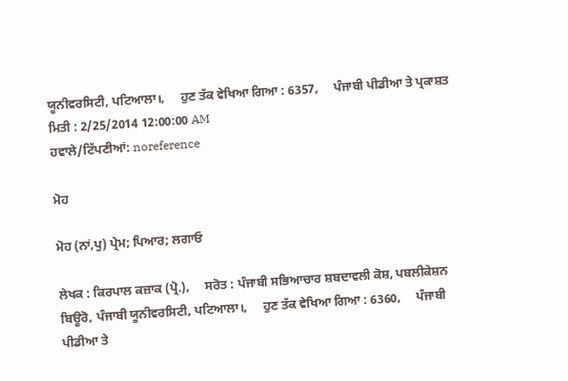ਯੂਨੀਵਰਸਿਟੀ, ਪਟਿਆਲਾ।,     ਹੁਣ ਤੱਕ ਵੇਖਿਆ ਗਿਆ : 6357,     ਪੰਜਾਬੀ ਪੀਡੀਆ ਤੇ ਪ੍ਰਕਾਸ਼ਤ ਮਿਤੀ : 2/25/2014 12:00:00 AM
ਹਵਾਲੇ/ਟਿੱਪਣੀਆਂ: noreference

ਮੋਹ

ਮੋਹ (ਨਾਂ,ਪੁ) ਪ੍ਰੇਮ; ਪਿਆਰ; ਲਗਾਓ

ਲੇਖਕ : ਕਿਰਪਾਲ ਕਜ਼ਾਕ (ਪ੍ਰੋ.),     ਸਰੋਤ : ਪੰਜਾਬੀ ਸਭਿਆਚਾਰ ਸ਼ਬਦਾਵਲੀ ਕੋਸ਼, ਪਬਲੀਕੇਸ਼ਨ ਬਿਊਰੋ, ਪੰਜਾਬੀ ਯੂਨੀਵਰਸਿਟੀ, ਪਟਿਆਲਾ।,     ਹੁਣ ਤੱਕ ਵੇਖਿਆ ਗਿਆ : 6360,     ਪੰਜਾਬੀ ਪੀਡੀਆ ਤੇ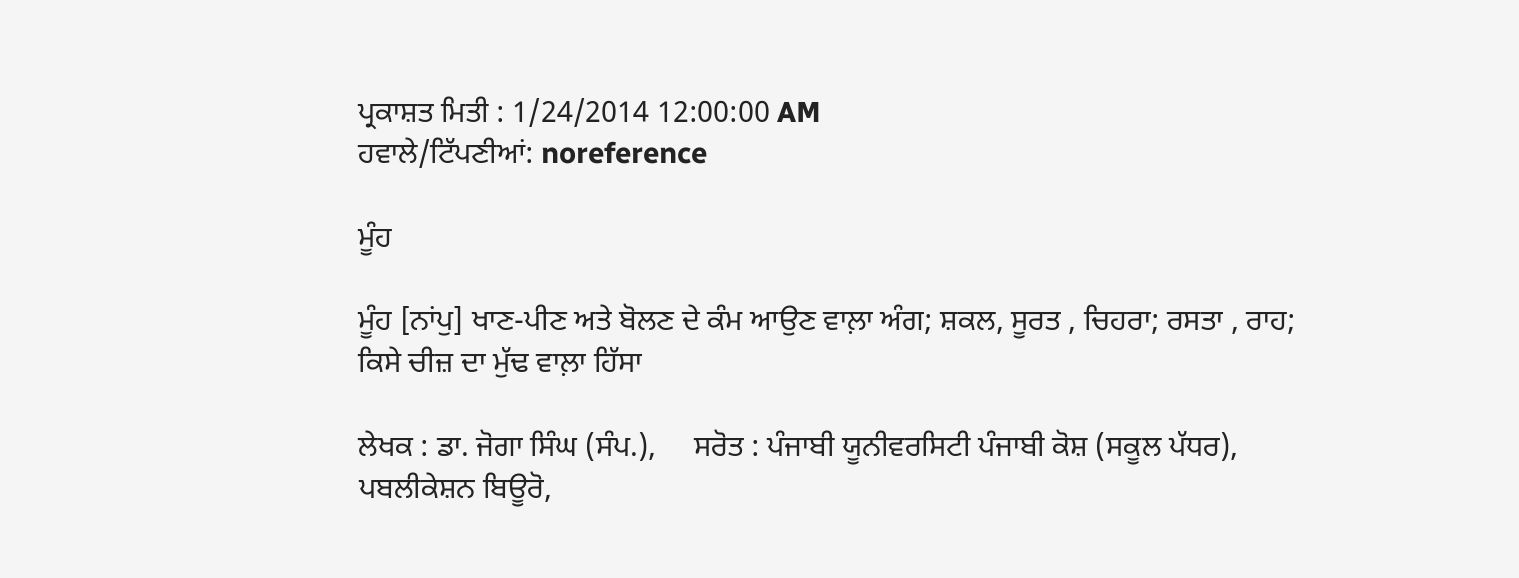ਪ੍ਰਕਾਸ਼ਤ ਮਿਤੀ : 1/24/2014 12:00:00 AM
ਹਵਾਲੇ/ਟਿੱਪਣੀਆਂ: noreference

ਮੂੰਹ

ਮੂੰਹ [ਨਾਂਪੁ] ਖਾਣ-ਪੀਣ ਅਤੇ ਬੋਲਣ ਦੇ ਕੰਮ ਆਉਣ ਵਾਲ਼ਾ ਅੰਗ; ਸ਼ਕਲ, ਸੂਰਤ , ਚਿਹਰਾ; ਰਸਤਾ , ਰਾਹ; ਕਿਸੇ ਚੀਜ਼ ਦਾ ਮੁੱਢ ਵਾਲ਼ਾ ਹਿੱਸਾ

ਲੇਖਕ : ਡਾ. ਜੋਗਾ ਸਿੰਘ (ਸੰਪ.),     ਸਰੋਤ : ਪੰਜਾਬੀ ਯੂਨੀਵਰਸਿਟੀ ਪੰਜਾਬੀ ਕੋਸ਼ (ਸਕੂਲ ਪੱਧਰ), ਪਬਲੀਕੇਸ਼ਨ ਬਿਊਰੋ,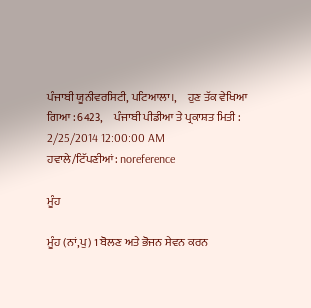ਪੰਜਾਬੀ ਯੂਨੀਵਰਸਿਟੀ, ਪਟਿਆਲਾ।,     ਹੁਣ ਤੱਕ ਵੇਖਿਆ ਗਿਆ : 6423,     ਪੰਜਾਬੀ ਪੀਡੀਆ ਤੇ ਪ੍ਰਕਾਸ਼ਤ ਮਿਤੀ : 2/25/2014 12:00:00 AM
ਹਵਾਲੇ/ਟਿੱਪਣੀਆਂ: noreference

ਮੂੰਹ

ਮੂੰਹ (ਨਾਂ,ਪੁ) 1 ਬੋਲਣ ਅਤੇ ਭੋਜਨ ਸੇਵਨ ਕਰਨ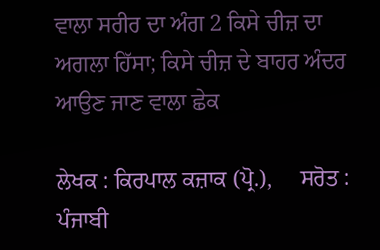ਵਾਲਾ ਸਰੀਰ ਦਾ ਅੰਗ 2 ਕਿਸੇ ਚੀਜ਼ ਦਾ ਅਗਲਾ ਹਿੱਸਾ; ਕਿਸੇ ਚੀਜ਼ ਦੇ ਬਾਹਰ ਅੰਦਰ ਆਉਣ ਜਾਣ ਵਾਲਾ ਛੇਕ

ਲੇਖਕ : ਕਿਰਪਾਲ ਕਜ਼ਾਕ (ਪ੍ਰੋ.),     ਸਰੋਤ : ਪੰਜਾਬੀ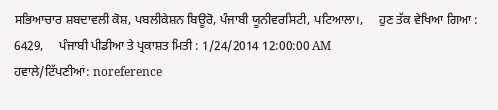ਸਭਿਆਚਾਰ ਸ਼ਬਦਾਵਲੀ ਕੋਸ਼, ਪਬਲੀਕੇਸ਼ਨ ਬਿਊਰੋ, ਪੰਜਾਬੀ ਯੂਨੀਵਰਸਿਟੀ, ਪਟਿਆਲਾ।,     ਹੁਣ ਤੱਕ ਵੇਖਿਆ ਗਿਆ : 6429,     ਪੰਜਾਬੀ ਪੀਡੀਆ ਤੇ ਪ੍ਰਕਾਸ਼ਤ ਮਿਤੀ : 1/24/2014 12:00:00 AM
ਹਵਾਲੇ/ਟਿੱਪਣੀਆਂ: noreference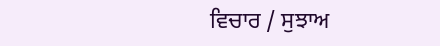ਵਿਚਾਰ / ਸੁਝਾਅ